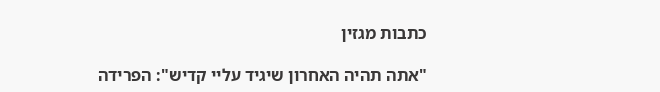כתבות מגזין

"אתה תהיה האחרון שיגיד עליי קדיש": הפרידה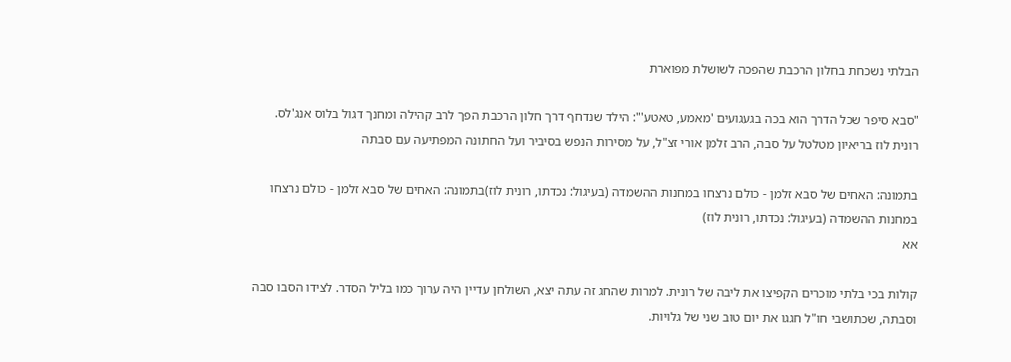הבלתי נשכחת בחלון הרכבת שהפכה לשושלת מפוארת

"סבא סיפר שכל הדרך הוא בכה בגעגועים 'מאמע, טאטע'": הילד שנדחף דרך חלון הרכבת הפך לרב קהילה ומחנך דגול בלוס אנג'לס. רונית לוז בריאיון מטלטל על סבה, הרב זלמן אורי זצ"ל, על מסירות הנפש בסיביר ועל החתונה המפתיעה עם סבתה

בתמונה: האחים של סבא זלמן - כולם נרצחו במחנות ההשמדה (בעיגול: נכדתו, רונית לוז)בתמונה: האחים של סבא זלמן - כולם נרצחו במחנות ההשמדה (בעיגול: נכדתו, רונית לוז)
אא

קולות בכי בלתי מוכרים הקפיצו את ליבה של רונית. למרות שהחג זה עתה יצא, השולחן עדיין היה ערוך כמו בליל הסדר. לצידו הסבו סבה וסבתה, שכתושבי חו"ל חגגו את יום טוב שני של גלויות.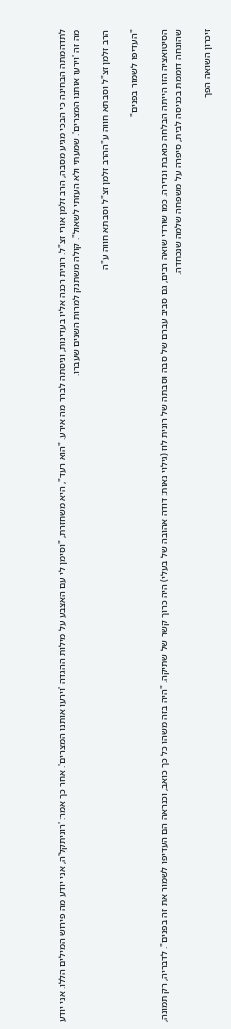לתדהמתה הבחינה כי הבכי מגיע מסבה, הרב זלמן אורי זצ"ל. רונית רכנה אליו בעדינות, וניסתה לברר מה אירע. "הוא רעד", היא משחזרת, "וסימן לי עם האצבע על מילות ההגדה 'וירעו אותנו המצרים'. אחר כך אמר: 'רוניתקל'ה, אני יודע מה פירוש המילים הללו. אני יודע מה זה 'וירעו אותנו המצרים'. שמעתי ולא העזתי לשאול". קולה משתנק למרות השנים שעברו.

הרב זלמן זצ"ל וסבתא חווה ע"ההרב זלמן זצ"ל וסבתא חווה ע"ה

"העדיפו לשמור בפנים"

הסיטואציה הזו הייתה הבלחה כואבת ונדירה. כמו שורדי שואה רבים, גם סביב עברם של סבה וסבתה של רונית לוז (גילוי נאות: דודה אהובה של בעלי) היה כרוך קשר של שתיקה. "היה בזה משהו כל כך כואב, וכנראה הם העדיפו לשמור את זה בפנים". לדבריה, רק תמונה, שהונחה דוממת בכניסה לבית, סיפרה על משפחה שלמה שנכחדה.

זיכרון השואה הפך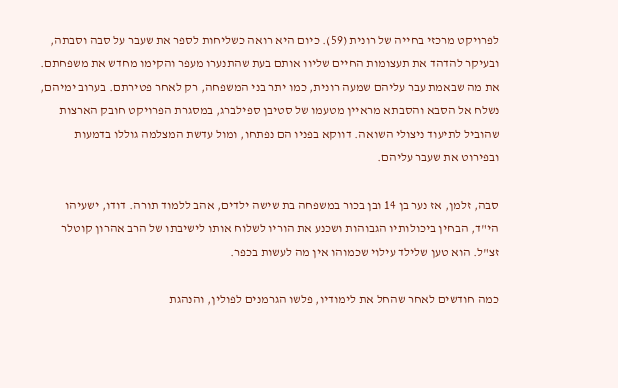לפרויקט מרכזי בחייה של רונית (59). כיום היא רואה כשליחות לספר את שעבר על סבה וסבתה, ובעיקר להדהד את תעצומות החיים שליוו אותם בעת שהתנערו מעפר והקימו מחדש את משפחתם. את מה שבאמת עבר עליהם שמעה רונית, כמו יתר בני המשפחה, רק לאחר פטירתם. בערוב ימיהם, נשלח אל הסבא והסבתא מראיין מטעמו של סטיבן ספילברג, במסגרת הפרויקט חובק הארצות שהוביל לתיעוד ניצולי השואה. דווקא בפניו הם נפתחו, ומול עדשת המצלמה גוללו בדמעות ובפירוט את שעבר עליהם.

סבה, זלמן, אז נער בן 14 ובן בכור במשפחה בת שישה ילדים, אהב ללמוד תורה. דודו, ישעיהו הי"ד, הבחין ביכולותיו הגבוהות ושכנע את הוריו לשלוח אותו לישיבתו של הרב אהרון קוטלר זצ"ל. הוא טען שלילד עילוי שכמוהו אין מה לעשות בכפר.

כמה חודשים לאחר שהחל את לימודיו, פלשו הגרמנים לפולין, והנהגת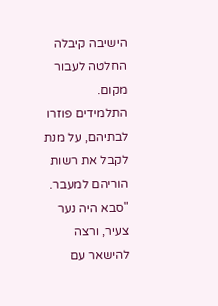הישיבה קיבלה החלטה לעבור מקום. התלמידים פוזרו לבתיהם, על מנת לקבל את רשות הוריהם למעבר. "סבא היה נער צעיר, ורצה להישאר עם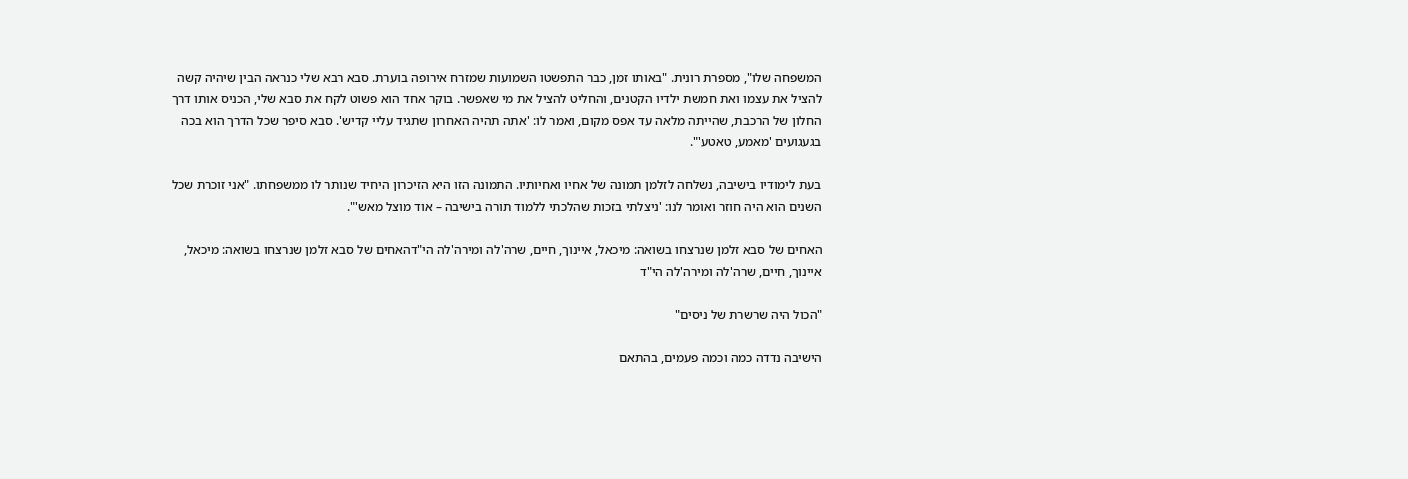המשפחה שלו", מספרת רונית. "באותו זמן, כבר התפשטו השמועות שמזרח אירופה בוערת. סבא רבא שלי כנראה הבין שיהיה קשה להציל את עצמו ואת חמשת ילדיו הקטנים, והחליט להציל את מי שאפשר. בוקר אחד הוא פשוט לקח את סבא שלי, הכניס אותו דרך החלון של הרכבת, שהייתה מלאה עד אפס מקום, ואמר לו: 'אתה תהיה האחרון שתגיד עליי קדיש'. סבא סיפר שכל הדרך הוא בכה בגעגועים 'מאמע, טאטע'".

בעת לימודיו בישיבה, נשלחה לזלמן תמונה של אחיו ואחיותיו. התמונה הזו היא הזיכרון היחיד שנותר לו ממשפחתו. "אני זוכרת שכל השנים הוא היה חוזר ואומר לנו: 'ניצלתי בזכות שהלכתי ללמוד תורה בישיבה – אוד מוצל מאש'".

האחים של סבא זלמן שנרצחו בשואה: מיכאל, איינוך, חיים, שרה'לה ומירה'לה הי"דהאחים של סבא זלמן שנרצחו בשואה: מיכאל, איינוך, חיים, שרה'לה ומירה'לה הי"ד

"הכול היה שרשרת של ניסים"

הישיבה נדדה כמה וכמה פעמים, בהתאם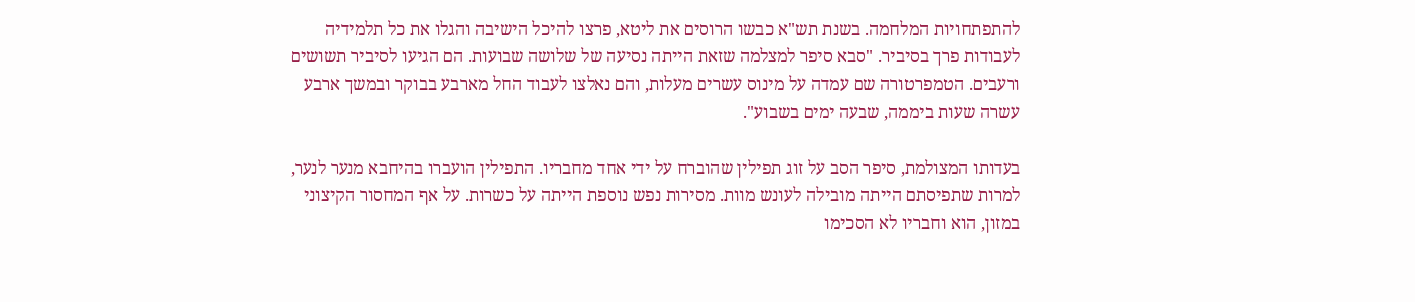להתפתחויות המלחמה. בשנת תש"א כבשו הרוסים את ליטא, פרצו להיכל הישיבה והגלו את כל תלמידיה לעבודות פרך בסיביר. "סבא סיפר למצלמה שזאת הייתה נסיעה של שלושה שבועות. הם הגיעו לסיביר תשושים ורעבים. הטמפרטורה שם עמדה על מינוס עשרים מעלות, והם נאלצו לעבוד החל מארבע בבוקר ובמשך ארבע עשרה שעות ביממה, שבעה ימים בשבוע".

בעדותו המצולמת, סיפר הסב על זוג תפילין שהוברח על ידי אחד מחבריו. התפילין הועברו בהיחבא מנער לנער, למרות שתפיסתם הייתה מובילה לעונש מוות. מסירות נפש נוספת הייתה על כשרות. על אף המחסור הקיצוני במזון, הוא וחבריו לא הסכימו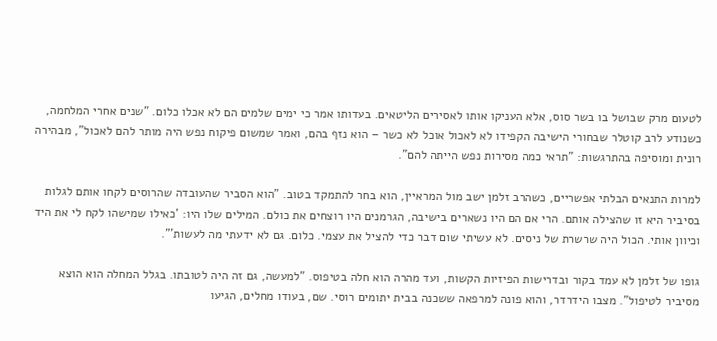לטעום מרק שבושל בו בשר סוס, אלא העניקו אותו לאסירים הליטאים. בעדותו אמר כי ימים שלמים הם לא אכלו כלום. "שנים אחרי המלחמה, כשנודע לרב קוטלר שבחורי הישיבה הקפידו לא לאכול אוכל לא כשר – הוא נזף בהם, ואמר שמשום פיקוח נפש היה מותר להם לאכול", מבהירה רונית ומוסיפה בהתרגשות: "תראי כמה מסירות נפש הייתה להם".

למרות התנאים הבלתי אפשריים, כשהרב זלמן ישב מול המראיין, הוא בחר להתמקד בטוב. "הוא הסביר שהעובדה שהרוסים לקחו אותם לגלות בסיביר היא זו שהצילה אותם. הרי אם הם היו נשארים בישיבה, הגרמנים היו רוצחים את כולם. המילים שלו היו: 'כאילו שמישהו לקח לי את היד וכיוון אותי. הכול היה שרשרת של ניסים. לא עשיתי שום דבר כדי להציל את עצמי. כלום. גם לא ידעתי מה לעשות'".

גופו של זלמן לא עמד בקור ובדרישות הפיזיות הקשות, ועד מהרה הוא חלה בטיפוס. "למעשה, גם זה היה לטובתו. בגלל המחלה הוא הוצא מסיביר לטיפול". מצבו הידרדר, והוא פונה למרפאה ששכנה בבית יתומים רוסי. שם, בעודו מחלים, הגיעו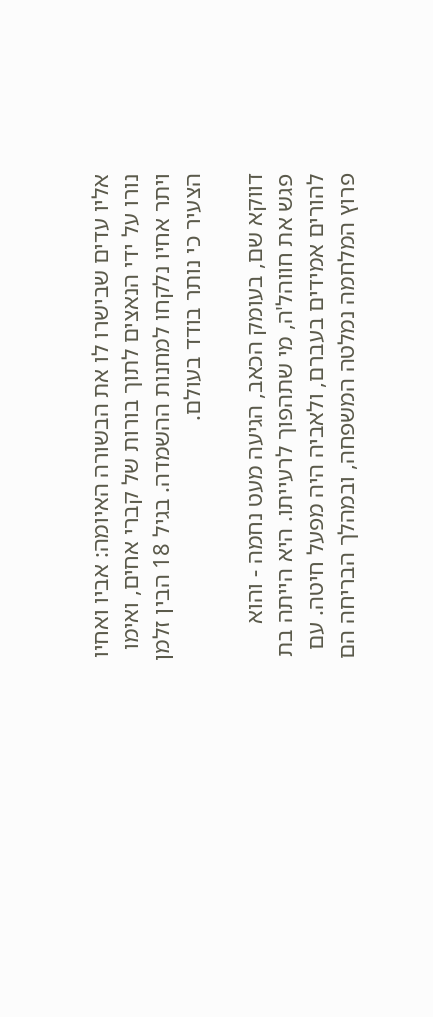אליו עדים שבישרו לו את הבשורה האיומה: אביו ואחיו נורו על ידי הנאצים לתוך בורות של קברי אחים, ואימו ויתר אחיו נלקחו למחנות ההשמדה. בגיל 18 הבין זלמן הצעיר כי נותר בודד בעולם.

דווקא שם, בעומק הכאב, הגיעה מעט נחמה - והוא פגש את חווהל'ה, מי שתהפוך לרעייתו. היא הייתה בת להורים אמידים בעברם, ולאביה היה מפעל חיטה. עם פרוץ המלחמה נמלטה המשפחה, ובמהלך הבריחה הם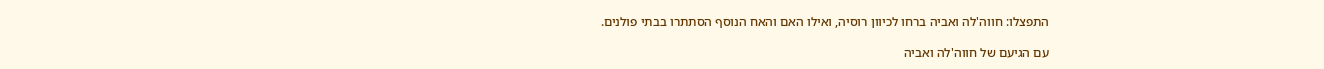התפצלו: חווה'לה ואביה ברחו לכיוון רוסיה, ואילו האם והאח הנוסף הסתתרו בבתי פולנים.

עם הגיעם של חווה'לה ואביה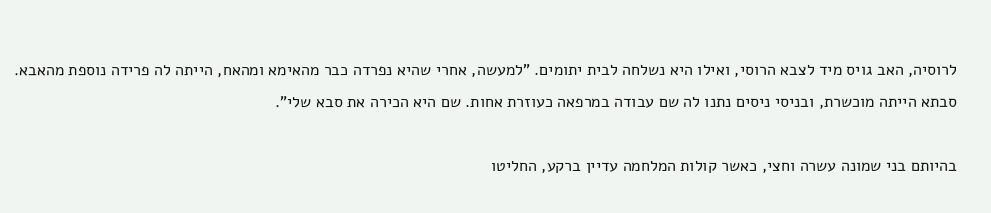לרוסיה, האב גויס מיד לצבא הרוסי, ואילו היא נשלחה לבית יתומים. "למעשה, אחרי שהיא נפרדה כבר מהאימא ומהאח, הייתה לה פרידה נוספת מהאבא. סבתא הייתה מוכשרת, ובניסי ניסים נתנו לה שם עבודה במרפאה כעוזרת אחות. שם היא הכירה את סבא שלי".

בהיותם בני שמונה עשרה וחצי, כאשר קולות המלחמה עדיין ברקע, החליטו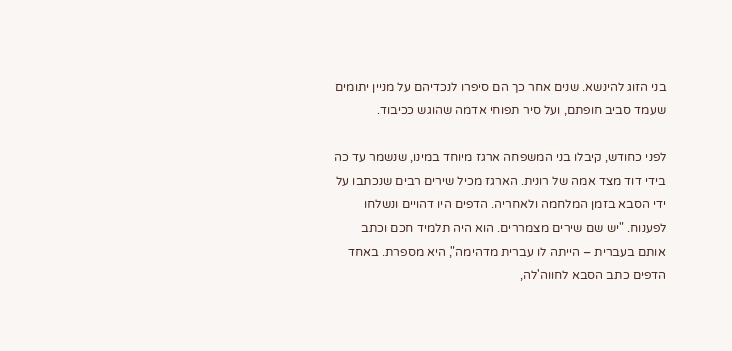בני הזוג להינשא. שנים אחר כך הם סיפרו לנכדיהם על מניין יתומים שעמד סביב חופתם, ועל סיר תפוחי אדמה שהוגש ככיבוד.

לפני כחודש, קיבלו בני המשפחה ארגז מיוחד במינו, שנשמר עד כה בידי דוד מצד אמה של רונית. הארגז מכיל שירים רבים שנכתבו על ידי הסבא בזמן המלחמה ולאחריה. הדפים היו דהויים ונשלחו לפענוח. "יש שם שירים מצמררים. הוא היה תלמיד חכם וכתב אותם בעברית – הייתה לו עברית מדהימה", היא מספרת. באחד הדפים כתב הסבא לחווה'לה,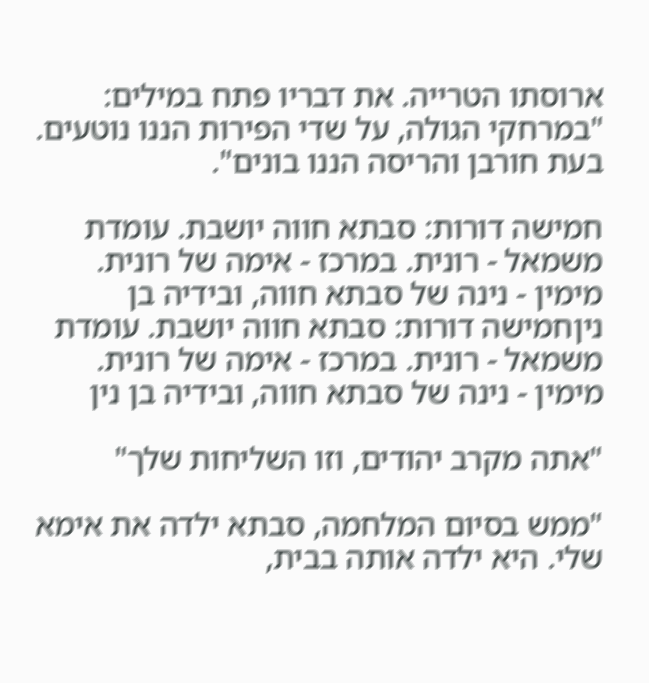ארוסתו הטרייה. את דבריו פתח במילים: "במרחקי הגולה, על שדי הפירות הננו נוטעים. בעת חורבן והריסה הננו בונים".

חמישה דורות: סבתא חווה יושבת. עומדת משמאל - רונית. במרכז - אימה של רונית. מימין - נינה של סבתא חווה, ובידיה בן ניןחמישה דורות: סבתא חווה יושבת. עומדת משמאל - רונית. במרכז - אימה של רונית. מימין - נינה של סבתא חווה, ובידיה בן נין

"אתה מקרב יהודים, וזו השליחות שלך"

"ממש בסיום המלחמה, סבתא ילדה את אימא שלי. היא ילדה אותה בבית,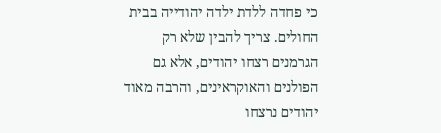כי פחדה ללדת ילדה יהודייה בבית החולים. צריך להבין שלא רק הגרמנים רצחו יהודים, אלא גם הפולנים והאוקראינים, והרבה מאוד יהודים נרצחו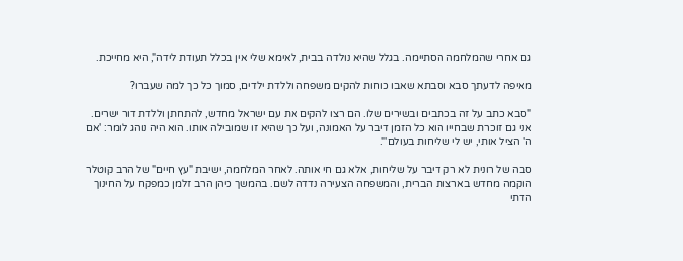גם אחרי שהמלחמה הסתיימה. בגלל שהיא נולדה בבית, לאימא שלי אין בכלל תעודת לידה", היא מחייכת.

מאיפה לדעתך סבא וסבתא שאבו כוחות להקים משפחה וללדת ילדים, סמוך כל כך למה שעברו?

"סבא כתב על זה בכתבים ובשירים שלו. הם רצו להקים את עם ישראל מחדש, להתחתן וללדת דור ישרים. אני גם זוכרת שבחייו הוא כל הזמן דיבר על האמונה, ועל כך שהיא זו שמובילה אותו. הוא היה נוהג לומר: 'אם ה' הציל אותי, יש לי שליחות בעולם'".

סבה של רונית לא רק דיבר על שליחות, אלא גם חי אותה. לאחר המלחמה, ישיבת "עץ חיים" של הרב קוטלר הוקמה מחדש בארצות הברית, והמשפחה הצעירה נדדה לשם. בהמשך כיהן הרב זלמן כמפקח על החינוך הדתי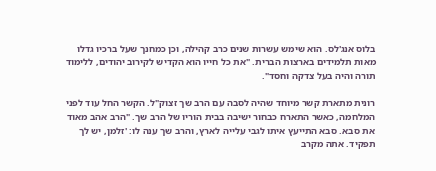בלוס אנג'לס. הוא שימש עשרות שנים כרב קהילה, וכן כמחנך שעל ברכיו גדלו מאות תלמידים בארצות הברית. "את כל חייו הוא הקדיש לקירוב יהודים, ללימוד תורה והיה בעל צדקה וחסד".

רונית מתארת קשר מיוחד שהיה לסבה עם הרב שך זצוק"ל. הקשר החל עוד לפני המלחמה, כאשר התארח כבחור ישיבה בבית הוריו של הרב שך. "הרב אהב מאוד את סבא. סבא התייעץ איתו לגבי עלייה לארץ, והרב שך ענה לו: 'זלמן, יש לך תפקיד. אתה מקרב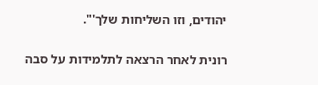יהודים, וזו השליחות שלך'".

רונית לאחר הרצאה לתלמידות על סבה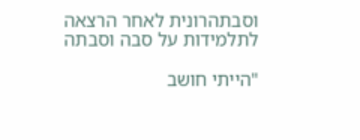וסבתהרונית לאחר הרצאה לתלמידות על סבה וסבתה

"הייתי חושב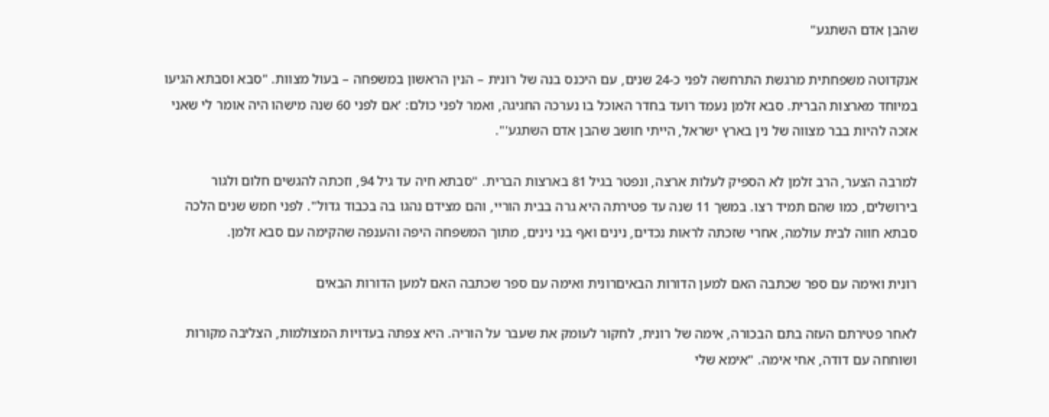שהבן אדם השתגע"

אנקדוטה משפחתית מרגשת התרחשה לפני כ-24 שנים, עם היכנס בנה של רונית – הנין הראשון במשפחה – בעול מצוות. "סבא וסבתא הגיעו במיוחד מארצות הברית. סבא זלמן נעמד רועד בחדר האוכל בו נערכה החגיגה, ואמר לפני כולם: 'אם לפני 60 שנה מישהו היה אומר לי שאני אזכה להיות בבר מצווה של נין בארץ ישראל, הייתי חושב שהבן אדם השתגע'".

למרבה הצער, הרב זלמן לא הספיק לעלות ארצה, ונפטר בגיל 81 בארצות הברית. "סבתא חיה עד גיל 94, וזכתה להגשים חלום ולגור בירושלים, כמו שהם תמיד רצו. במשך 11 שנה עד פטירתה היא גרה בבית הוריי, והם מצידם נהגו בה בכבוד גדול". לפני חמש שנים הלכה סבתא חווה לבית עולמה, אחרי שזכתה לראות נכדים, נינים ואף בני נינים, מתוך המשפחה היפה והענפה שהקימה עם סבא זלמן.

רונית ואימה עם ספר שכתבה האם למען הדורות הבאיםרונית ואימה עם ספר שכתבה האם למען הדורות הבאים

לאחר פטירתם העזה בתם הבכורה, אימה של רונית, לחקור לעומק את שעבר על הוריה. היא צפתה בעדויות המצולמות, הצליבה מקורות ושוחחה עם דודה, אחי אימה. "אימא שלי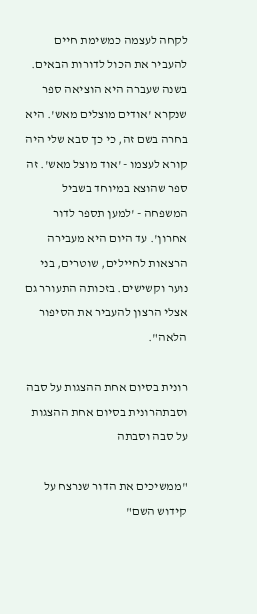לקחה לעצמה כמשימת חיים להעביר את הכול לדורות הבאים. בשנה שעברה היא הוציאה ספר שנקרא 'אודים מוצלים מאש'. היא בחרה בשם זה, כי כך סבא שלי היה קורא לעצמו - 'אוד מוצל מאש'. זה ספר שהוצא במיוחד בשביל המשפחה - 'למען תספר לדור אחרון'. עד היום היא מעבירה הרצאות לחיילים, שוטרים, בני נוער וקשישים. בזכותה התעורר גם אצלי הרצון להעביר את הסיפור הלאה".

רונית בסיום אחת ההצגות על סבה וסבתהרונית בסיום אחת ההצגות על סבה וסבתה

"ממשיכים את הדור שנרצח על קידוש השם"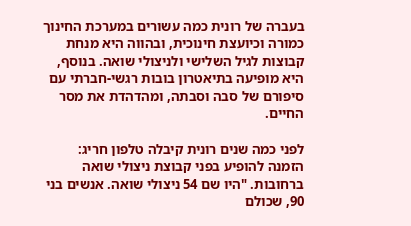בעברה של רונית כמה עשורים במערכת החינוך כמורה וכיועצת חינוכית, ובהווה היא מנחת קבוצות לגיל השלישי ולניצולי שואה. בנוסף, היא מופיעה בתיאטרון בובות רגשי-חברתי עם סיפורם של סבה וסבתה, ומהדהדת את מסר החיים.

לפני כמה שנים רונית קיבלה טלפון חריג: הזמנה להופיע בפני קבוצת ניצולי שואה ברחובות. "היו שם 54 ניצולי שואה. אנשים בני 90, שכולם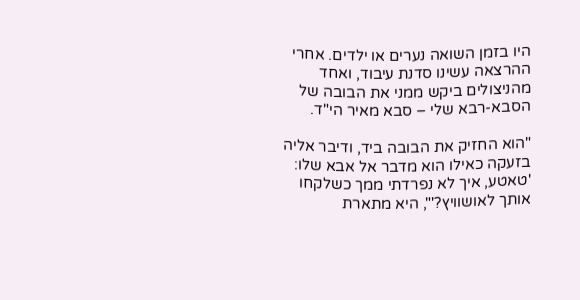היו בזמן השואה נערים או ילדים. אחרי ההרצאה עשינו סדנת עיבוד, ואחד מהניצולים ביקש ממני את הבובה של הסבא-רבא שלי – סבא מאיר הי"ד.

"הוא החזיק את הבובה ביד, ודיבר אליה בזעקה כאילו הוא מדבר אל אבא שלו: 'טאטע, איך לא נפרדתי ממך כשלקחו אותך לאושוויץ?'", היא מתארת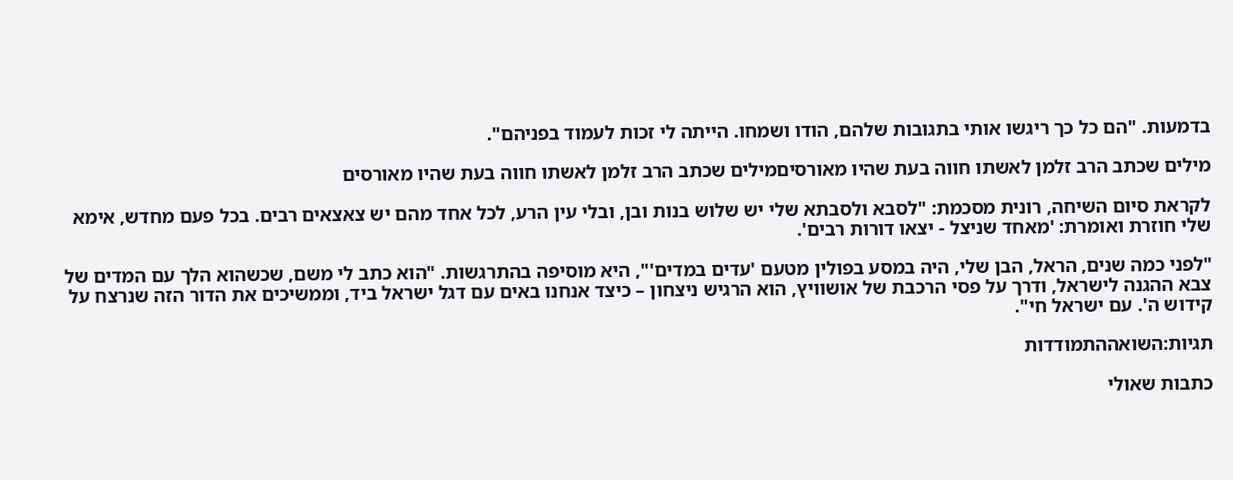בדמעות. "הם כל כך ריגשו אותי בתגובות שלהם, הודו ושמחו. הייתה לי זכות לעמוד בפניהם".

מילים שכתב הרב זלמן לאשתו חווה בעת שהיו מאורסיםמילים שכתב הרב זלמן לאשתו חווה בעת שהיו מאורסים

לקראת סיום השיחה, רונית מסכמת: "לסבא ולסבתא שלי יש שלוש בנות ובן, ובלי עין הרע, לכל אחד מהם יש צאצאים רבים. בכל פעם מחדש, אימא שלי חוזרת ואומרת: 'מאחד שניצל - יצאו דורות רבים'.

"לפני כמה שנים, הראל, הבן שלי, היה במסע בפולין מטעם 'עדים במדים'", היא מוסיפה בהתרגשות. "הוא כתב לי משם, שכשהוא הלך עם המדים של צבא ההגנה לישראל, ודרך על פסי הרכבת של אושוויץ, הוא הרגיש ניצחון – כיצד אנחנו באים עם דגל ישראל ביד, וממשיכים את הדור הזה שנרצח על קידוש ה'. עם ישראל חי".

תגיות:השואההתמודדות

כתבות שאולי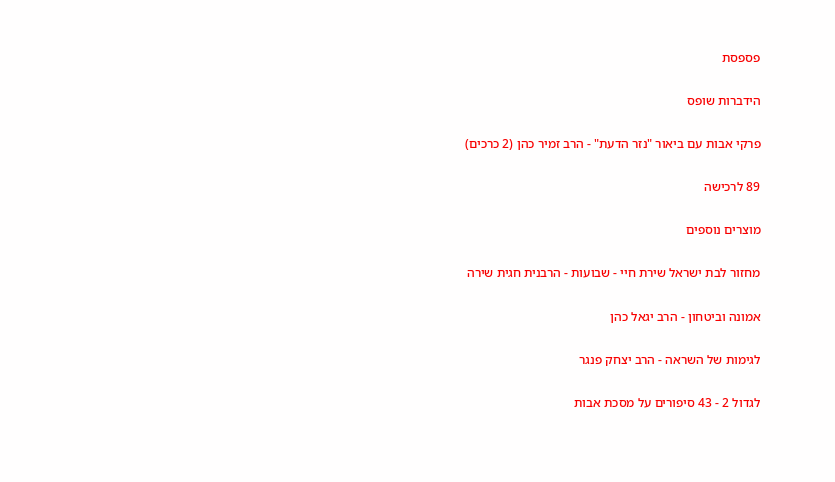פספסת

הידברות שופס

פרקי אבות עם ביאור "נזר הדעת" - הרב זמיר כהן (2 כרכים)

89 לרכישה

מוצרים נוספים

מחזור לבת ישראל שירת חיי - שבועות - הרבנית חגית שירה

אמונה וביטחון - הרב יגאל כהן

לגימות של השראה - הרב יצחק פנגר

לגדול 2 - 43 סיפורים על מסכת אבות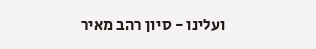ועלינו - סיון רהב מאיר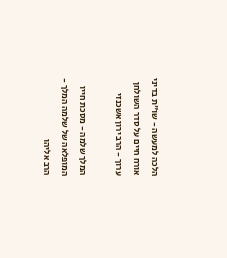הלכה למעשה - שו"ת בדיני אורח חיים על סדר השולחן ערוך - הרב ירון אשכנזי

המלך שלמה - מסכת חייו המופלאה של שלמה המלך - הרב אליהו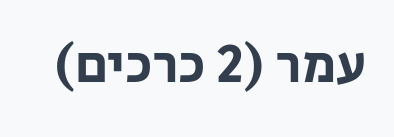עמר (2 כרכים)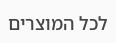לכל המוצרים